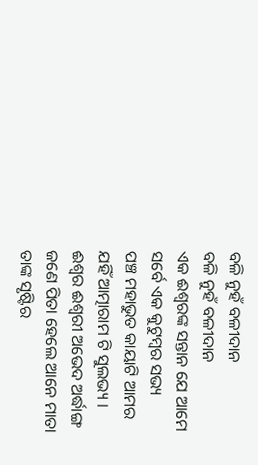ବଳି ନୁହଁ ବଳୀଦାନ
ବଳି ନୁହଁ ବଳୀଦାନ
ଏକ ଈଶ୍ୱରଙ୍କ ସନ୍ତାନ ଯେ ଆମେ
ସର୍ବେ ଏକ କୁଟୁମ୍ବର ସଭ୍ୟ
ପଞ୍ଚ ମହାଭୁତ କାୟାଟି ଆମର
ଯହିଁ ଆତ୍ମାରାମ ଟି ସୁଲଭ୍ୟ ।
ଈଶ୍ୱର ଈଶ୍ୱରୀ ଅଭେଦ ଅର୍ଦ୍ଧାଙ୍ଗ
ଜଣେ ପିତା ହେଲେ ଆନେ ମାତା
ତାଙ୍କ ସୃଷ୍ଟିର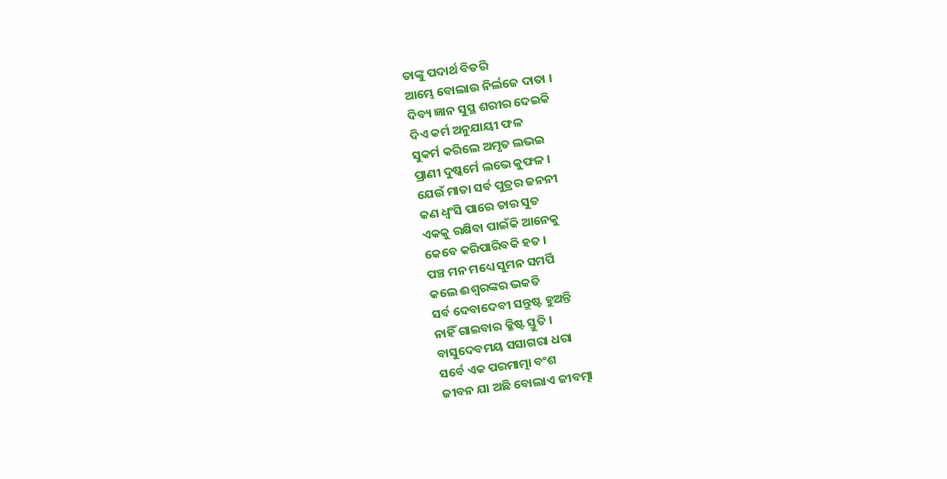ତାଙ୍କୁ ପଦାର୍ଥ ବିତରି
ଆମ୍ଭେ ବୋଲାଉ ନିର୍ଲଜେ ଦାତା ।
ଦିବ୍ୟ ଜ୍ଞାନ ସୁସ୍ଥ ଶରୀର ଦେଇକି
ଦିଏ କର୍ମ ଅନୁଯାୟୀ ଫଳ
ସୁକର୍ମ କରିଲେ ଅମୃତ ଲଭଇ
ପ୍ରାଣୀ ଦୁଷ୍କର୍ମେ ଲଭେ କୁଫଳ ।
ଯେଉଁ ମାତା ସର୍ବ ପୁତ୍ରର ଜନନୀ
କଣ ଧ୍ବଂସି ପାରେ ତାର ସୁତ
ଏକକୁ ରକ୍ଷିବା ପାଇଁକି ଆନେକୁ
କେବେ କରିପାରିବକି ହତ ।
ପଞ୍ଚ ମନ ମଧ୍ୟେ ସୁମନ ସମର୍ପି
କଲେ ଈଶ୍ୱରଙ୍କର ଭକତି
ସର୍ବ ଦେବାଦେବୀ ସନ୍ତୁଷ୍ଟ ହୁଅନ୍ତି
ନାହିଁ ଗାଇବାର କ୍ଳିଷ୍ଟ ସ୍ତୁତି ।
ବାସୁଦେବମୟ ସସାଗରା ଧରା
ସର୍ବେ ଏକ ପରମାତ୍ମା ବଂଶ
ଜୀବନ ଯା ଅଛି ବୋଲାଏ ଜୀବତ୍ମା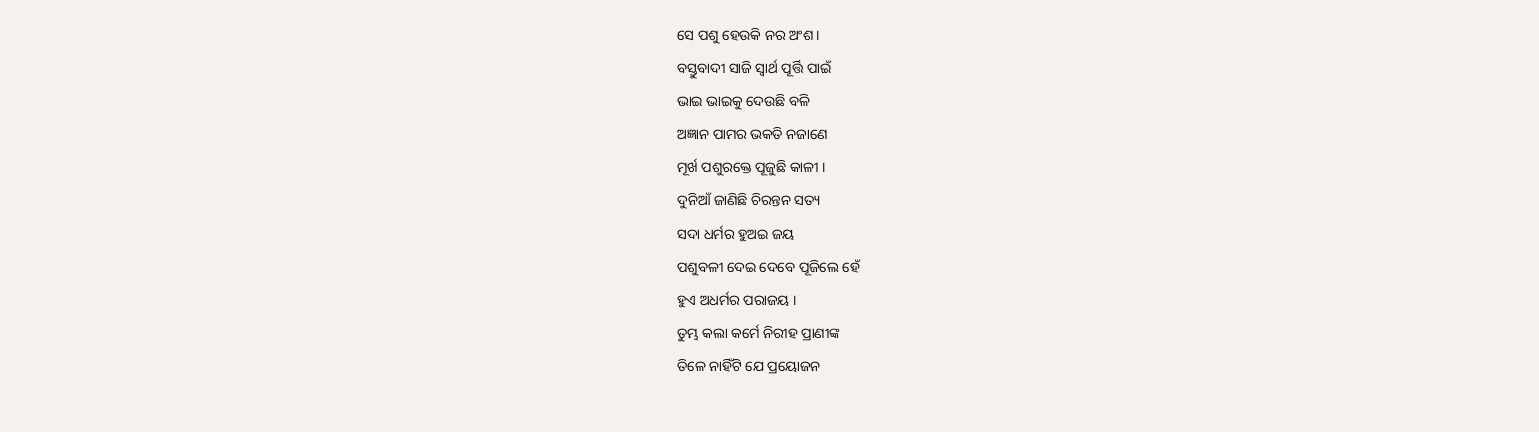ସେ ପଶୁ ହେଉକି ନର ଅଂଶ ।
ବସ୍ତୁବାଦୀ ସାଜି ସ୍ୱାର୍ଥ ପୂର୍ତ୍ତି ପାଇଁ
ଭାଇ ଭାଇକୁ ଦେଉଛି ବଳି
ଅଜ୍ଞାନ ପାମର ଭକତି ନଜାଣେ
ମୂର୍ଖ ପଶୁରକ୍ତେ ପୂଜୁଛି କାଳୀ ।
ଦୁନିଆଁ ଜାଣିଛି ଚିରନ୍ତନ ସତ୍ୟ
ସଦା ଧର୍ମର ହୁଅଇ ଜୟ
ପଶୁବଳୀ ଦେଇ ଦେବେ ପୂଜିଲେ ହେଁ
ହୁଏ ଅଧର୍ମର ପରାଜୟ ।
ତୁମ୍ଭ କଲା କର୍ମେ ନିରୀହ ପ୍ରାଣୀଙ୍କ
ତିଳେ ନାହିଁଟି ଯେ ପ୍ରୟୋଜନ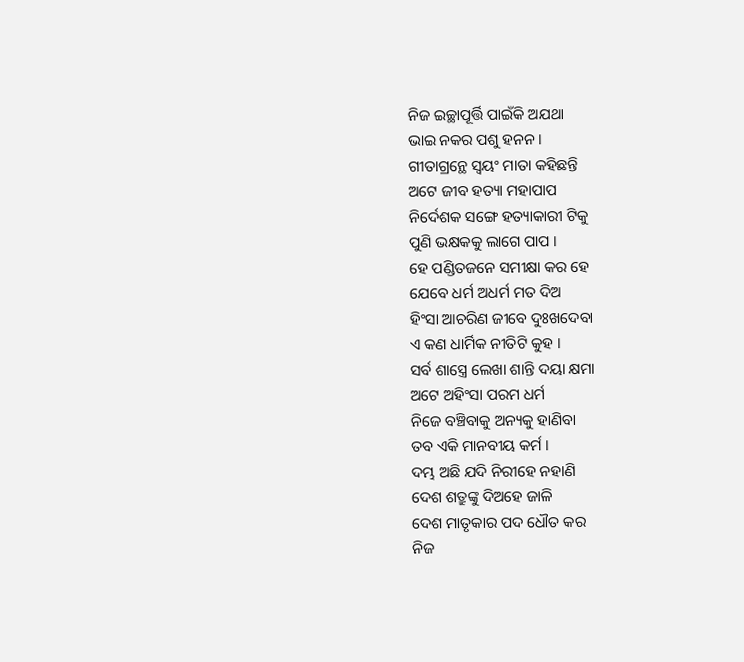ନିଜ ଇଚ୍ଛାପୂର୍ତ୍ତି ପାଇଁକି ଅଯଥା
ଭାଇ ନକର ପଶୁ ହନନ ।
ଗୀତାଗ୍ରନ୍ଥେ ସ୍ୱୟଂ ମାତା କହିଛନ୍ତି
ଅଟେ ଜୀବ ହତ୍ୟା ମହାପାପ
ନିର୍ଦେଶକ ସଙ୍ଗେ ହତ୍ୟାକାରୀ ଟିକୁ
ପୁଣି ଭକ୍ଷକକୁ ଲାଗେ ପାପ ।
ହେ ପଣ୍ଡିତଜନେ ସମୀକ୍ଷା କର ହେ
ଯେବେ ଧର୍ମ ଅଧର୍ମ ମତ ଦିଅ
ହିଂସା ଆଚରିଣ ଜୀବେ ଦୁଃଖଦେବା
ଏ କଣ ଧାର୍ମିକ ନୀତିଟି କୁହ ।
ସର୍ବ ଶାସ୍ତ୍ରେ ଲେଖା ଶାନ୍ତି ଦୟା କ୍ଷମା
ଅଟେ ଅହିଂସା ପରମ ଧର୍ମ
ନିଜେ ବଞ୍ଚିବାକୁ ଅନ୍ୟକୁ ହାଣିବା
ତବ ଏକି ମାନବୀୟ କର୍ମ ।
ଦମ୍ଭ ଅଛି ଯଦି ନିରୀହେ ନହାଣି
ଦେଶ ଶତ୍ରୁଙ୍କୁ ଦିଅହେ ଜାଳି
ଦେଶ ମାତୃକାର ପଦ ଧୌତ କର
ନିଜ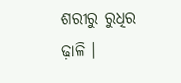ଶରୀରୁ ରୁଧିର ଢ଼ାଳି ।